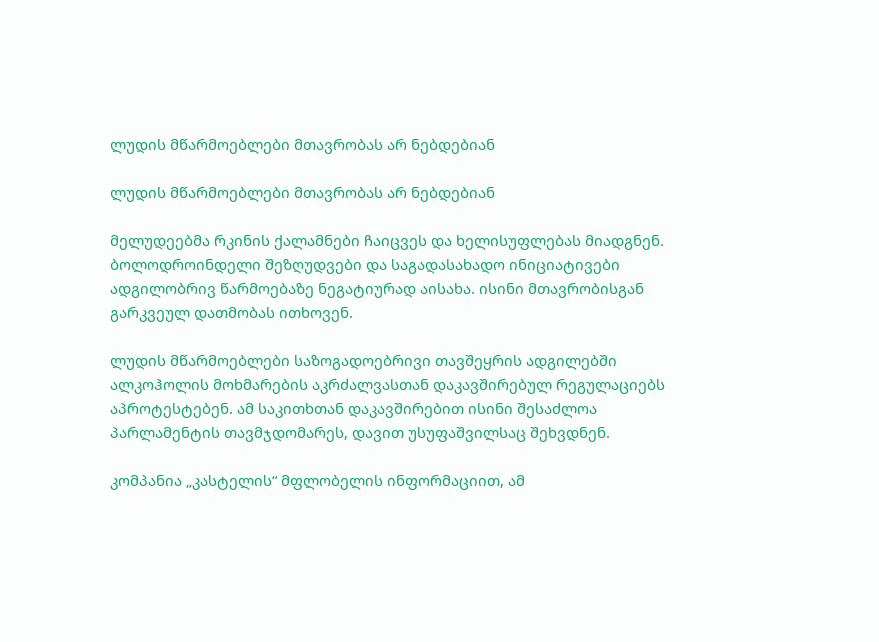ლუდის მწარმოებლები მთავრობას არ ნებდებიან

ლუდის მწარმოებლები მთავრობას არ ნებდებიან

მელუდეებმა რკინის ქალამნები ჩაიცვეს და ხელისუფლებას მიადგნენ. ბოლოდროინდელი შეზღუდვები და საგადასახადო ინიციატივები ადგილობრივ წარმოებაზე ნეგატიურად აისახა. ისინი მთავრობისგან გარკვეულ დათმობას ითხოვენ.

ლუდის მწარმოებლები საზოგადოებრივი თავშეყრის ადგილებში ალკოჰოლის მოხმარების აკრძალვასთან დაკავშირებულ რეგულაციებს აპროტესტებენ. ამ საკითხთან დაკავშირებით ისინი შესაძლოა პარლამენტის თავმჯდომარეს, დავით უსუფაშვილსაც შეხვდნენ.

კომპანია „კასტელის“ მფლობელის ინფორმაციით, ამ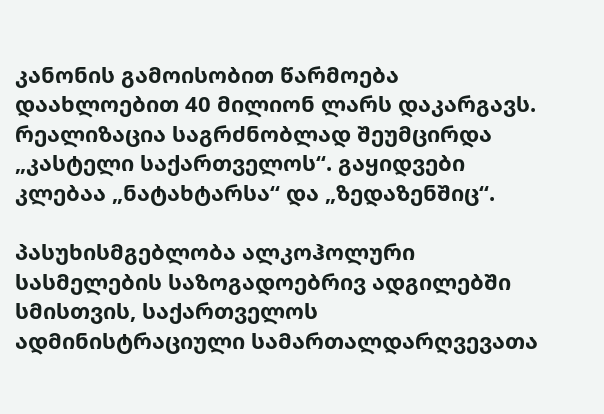კანონის გამოისობით წარმოება დაახლოებით 40 მილიონ ლარს დაკარგავს. რეალიზაცია საგრძნობლად შეუმცირდა „კასტელი საქართველოს“. გაყიდვები კლებაა „ნატახტარსა“ და „ზედაზენშიც“.

პასუხისმგებლობა ალკოჰოლური სასმელების საზოგადოებრივ ადგილებში სმისთვის, საქართველოს ადმინისტრაციული სამართალდარღვევათა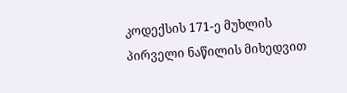კოდექსის 171-ე მუხლის პირველი ნაწილის მიხედვით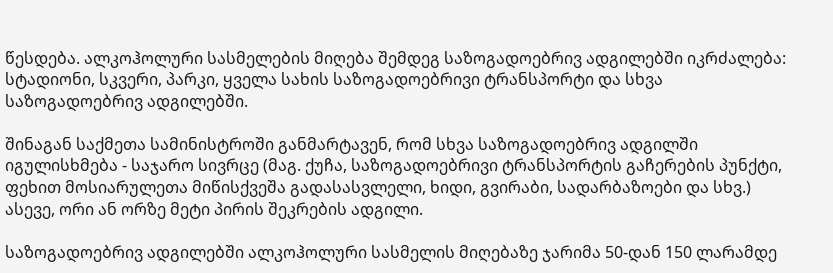წესდება. ალკოჰოლური სასმელების მიღება შემდეგ საზოგადოებრივ ადგილებში იკრძალება: სტადიონი, სკვერი, პარკი, ყველა სახის საზოგადოებრივი ტრანსპორტი და სხვა საზოგადოებრივ ადგილებში.

შინაგან საქმეთა სამინისტროში განმარტავენ, რომ სხვა საზოგადოებრივ ადგილში იგულისხმება - საჯარო სივრცე (მაგ. ქუჩა, საზოგადოებრივი ტრანსპორტის გაჩერების პუნქტი, ფეხით მოსიარულეთა მიწისქვეშა გადასასვლელი, ხიდი, გვირაბი, სადარბაზოები და სხვ.) ასევე, ორი ან ორზე მეტი პირის შეკრების ადგილი.

საზოგადოებრივ ადგილებში ალკოჰოლური სასმელის მიღებაზე ჯარიმა 50-დან 150 ლარამდე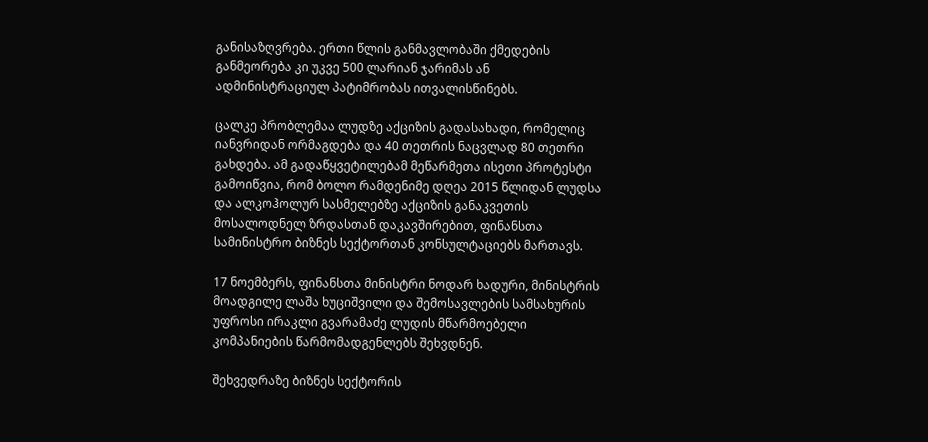განისაზღვრება. ერთი წლის განმავლობაში ქმედების განმეორება კი უკვე 500 ლარიან ჯარიმას ან ადმინისტრაციულ პატიმრობას ითვალისწინებს.

ცალკე პრობლემაა ლუდზე აქციზის გადასახადი, რომელიც იანვრიდან ორმაგდება და 40 თეთრის ნაცვლად 80 თეთრი გახდება. ამ გადაწყვეტილებამ მეწარმეთა ისეთი პროტესტი გამოიწვია, რომ ბოლო რამდენიმე დღეა 2015 წლიდან ლუდსა და ალკოჰოლურ სასმელებზე აქციზის განაკვეთის მოსალოდნელ ზრდასთან დაკავშირებით, ფინანსთა სამინისტრო ბიზნეს სექტორთან კონსულტაციებს მართავს.

17 ნოემბერს, ფინანსთა მინისტრი ნოდარ ხადური, მინისტრის მოადგილე ლაშა ხუციშვილი და შემოსავლების სამსახურის უფროსი ირაკლი გვარამაძე ლუდის მწარმოებელი კომპანიების წარმომადგენლებს შეხვდნენ.

შეხვედრაზე ბიზნეს სექტორის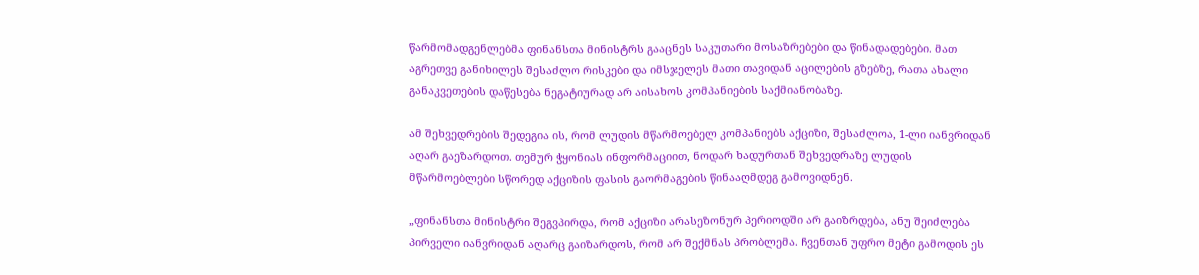წარმომადგენლებმა ფინანსთა მინისტრს გააცნეს საკუთარი მოსაზრებები და წინადადებები. მათ აგრეთვე განიხილეს შესაძლო რისკები და იმსჯელეს მათი თავიდან აცილების გზებზე, რათა ახალი განაკვეთების დაწესება ნეგატიურად არ აისახოს კომპანიების საქმიანობაზე.

ამ შეხვედრების შედეგია ის, რომ ლუდის მწარმოებელ კომპანიებს აქციზი, შესაძლოა, 1-ლი იანვრიდან აღარ გაეზარდოთ. თემურ ჭყონიას ინფორმაციით, ნოდარ ხადურთან შეხვედრაზე ლუდის მწარმოებლები სწორედ აქციზის ფასის გაორმაგების წინააღმდეგ გამოვიდნენ.

„ფინანსთა მინისტრი შეგვპირდა, რომ აქციზი არასეზონურ პერიოდში არ გაიზრდება, ანუ შეიძლება პირველი იანვრიდან აღარც გაიზარდოს, რომ არ შექმნას პრობლემა. ჩვენთან უფრო მეტი გამოდის ეს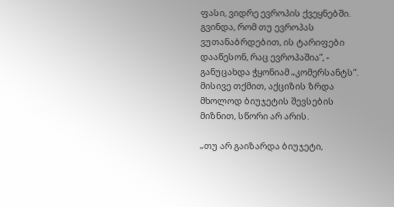ფასი, ვიდრე ევროპის ქვეყნებში. გვინდა, რომ თუ ევროპას ვუთანაბრდებით, ის ტარიფები დააწესონ, რაც ევროპაშია“, - განუცახდა ჭყონიამ „კომერსანტს“. მისივე თქმით, აქციზის ზრდა მხოლოდ ბიუჯეტის შევსების მიზნით, სწორი არ არის.

„თუ არ გაიზარდა ბიუჯეტი,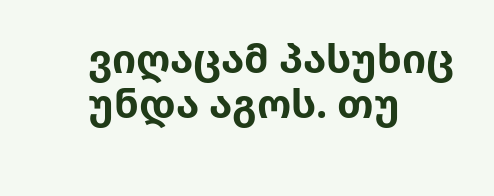ვიღაცამ პასუხიც უნდა აგოს. თუ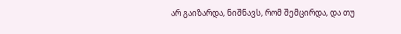არ გაიზარდა, ნიშნავს, რომ შემცირდა, და თუ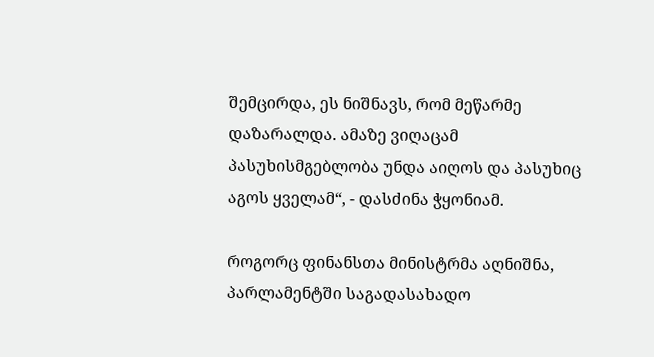შემცირდა, ეს ნიშნავს, რომ მეწარმე დაზარალდა. ამაზე ვიღაცამ პასუხისმგებლობა უნდა აიღოს და პასუხიც აგოს ყველამ“, - დასძინა ჭყონიამ.

როგორც ფინანსთა მინისტრმა აღნიშნა, პარლამენტში საგადასახადო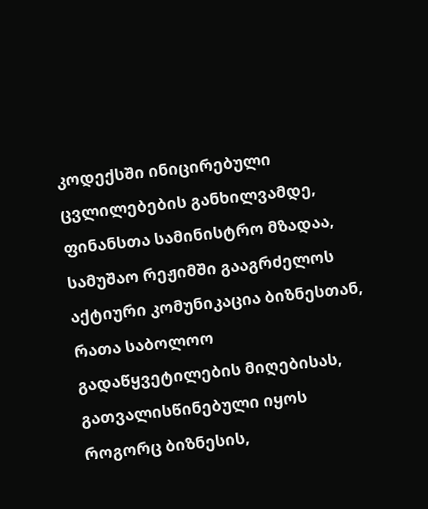კოდექსში ინიცირებული ცვლილებების განხილვამდე, ფინანსთა სამინისტრო მზადაა, სამუშაო რეჟიმში გააგრძელოს აქტიური კომუნიკაცია ბიზნესთან, რათა საბოლოო გადაწყვეტილების მიღებისას, გათვალისწინებული იყოს როგორც ბიზნესის,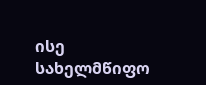ისე სახელმწიფო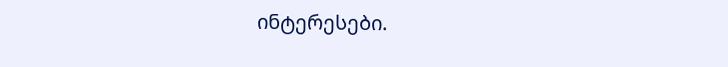ინტერესები.